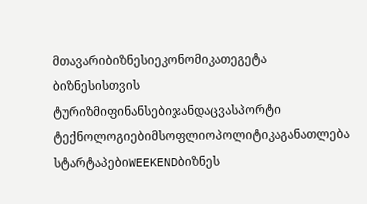მთავარიბიზნესიეკონომიკათეგეტა ბიზნესისთვის
ტურიზმიფინანსებიჯანდაცვასპორტი
ტექნოლოგიებიმსოფლიოპოლიტიკაგანათლება
სტარტაპებიWEEKENDბიზნეს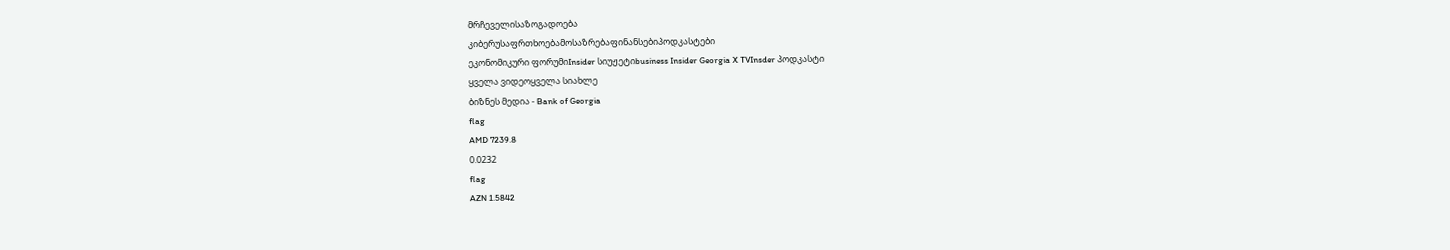მრჩეველისაზოგადოება
კიბერუსაფრთხოებამოსაზრებაფინანსებიპოდკასტები
ეკონომიკური ფორუმიInsider სიუჟეტიbusiness Insider Georgia X TVInsder პოდკასტი
ყველა ვიდეოყველა სიახლე
ბიზნეს მედია - Bank of Georgia
flag
AMD 7239.8
0.0232
flag
AZN 1.5842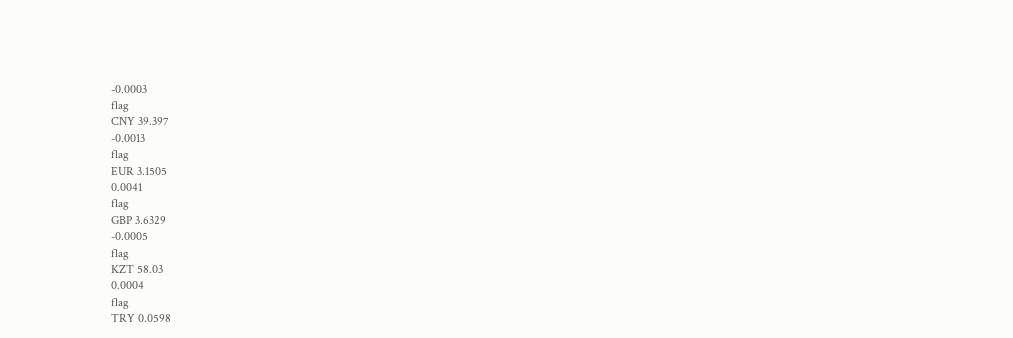-0.0003
flag
CNY 39.397
-0.0013
flag
EUR 3.1505
0.0041
flag
GBP 3.6329
-0.0005
flag
KZT 58.03
0.0004
flag
TRY 0.0598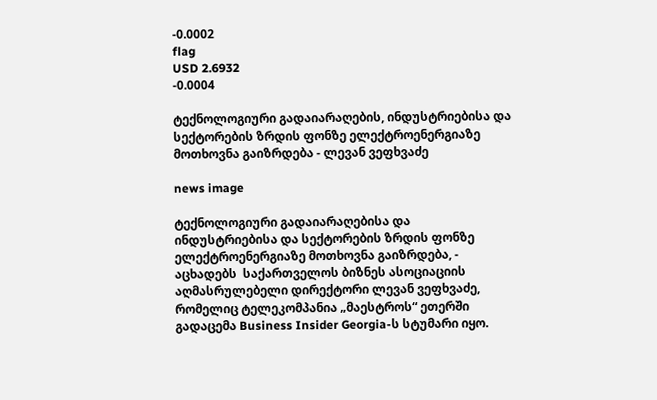-0.0002
flag
USD 2.6932
-0.0004

ტექნოლოგიური გადაიარაღების, ინდუსტრიებისა და სექტორების ზრდის ფონზე ელექტროენერგიაზე მოთხოვნა გაიზრდება - ლევან ვეფხვაძე

news image

ტექნოლოგიური გადაიარაღებისა და ინდუსტრიებისა და სექტორების ზრდის ფონზე ელექტროენერგიაზე მოთხოვნა გაიზრდება, - აცხადებს  საქართველოს ბიზნეს ასოციაციის აღმასრულებელი დირექტორი ლევან ვეფხვაძე, რომელიც ტელეკომპანია „მაესტროს“ ეთერში გადაცემა Business Insider Georgia-ს სტუმარი იყო.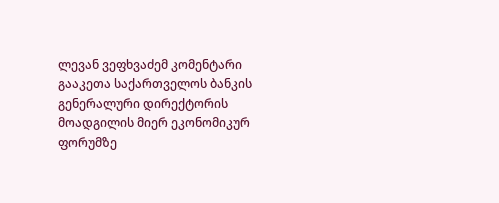ლევან ვეფხვაძემ კომენტარი გააკეთა საქართველოს ბანკის გენერალური დირექტორის მოადგილის მიერ ეკონომიკურ ფორუმზე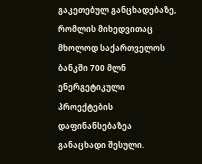გაკეთებულ განცხადებაზე, რომლის მიხედვითაც მხოლოდ საქართველოს ბანკში 700 მლნ ენერგეტიკული პროექტების დაფინანსებაზეა განაცხადი შესული.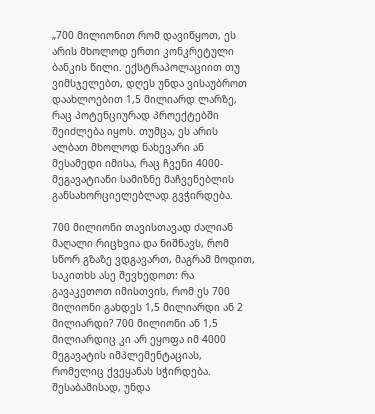„700 მილიონით რომ დავიწყოთ, ეს არის მხოლოდ ერთი კონკრეტული ბანკის წილი. ექსტრაპოლაციით თუ ვიმსჯელებთ, დღეს უნდა ვისაუბროთ დაახლოებით 1,5 მილიარდ ლარზე, რაც პოტენციურად პროექტებში შეიძლება იყოს. თუმცა, ეს არის ალბათ მხოლოდ ნახევარი ან მესამედი იმისა, რაც ჩვენი 4000-მეგავატიანი სამიზნე მაჩვენებლის განსახორციელებლად გვჭირდება.

700 მილიონი თავისთავად ძალიან მაღალი რიცხვია და ნიშნავს, რომ სწორ გზაზე ვდგავართ, მაგრამ მოდით, საკითხს ასე შევხედოთ: რა გავაკეთოთ იმისთვის, რომ ეს 700 მილიონი გახდეს 1,5 მილიარდი ან 2 მილიარდი? 700 მილიონი ან 1,5 მილიარდიც კი არ ეყოფა იმ 4000 მეგავატის იმპლემენტაციას, რომელიც ქვეყანას სჭირდება. შესაბამისად, უნდა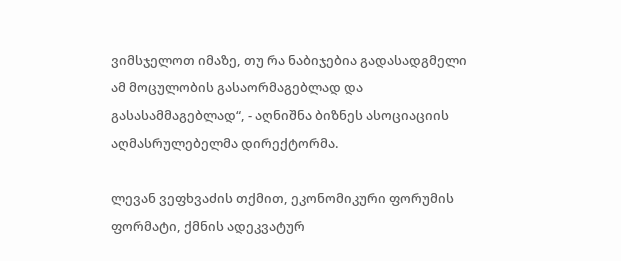ვიმსჯელოთ იმაზე, თუ რა ნაბიჯებია გადასადგმელი ამ მოცულობის გასაორმაგებლად და გასასამმაგებლად“, - აღნიშნა ბიზნეს ასოციაციის აღმასრულებელმა დირექტორმა.

ლევან ვეფხვაძის თქმით, ეკონომიკური ფორუმის ფორმატი, ქმნის ადეკვატურ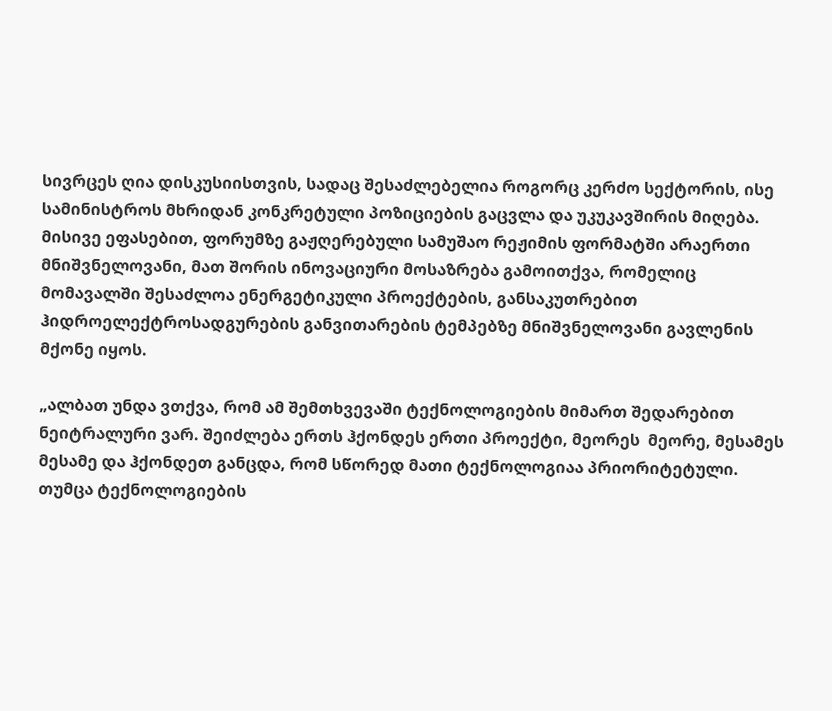სივრცეს ღია დისკუსიისთვის, სადაც შესაძლებელია როგორც კერძო სექტორის, ისე სამინისტროს მხრიდან კონკრეტული პოზიციების გაცვლა და უკუკავშირის მიღება. მისივე ეფასებით, ფორუმზე გაჟღერებული სამუშაო რეჟიმის ფორმატში არაერთი მნიშვნელოვანი, მათ შორის ინოვაციური მოსაზრება გამოითქვა, რომელიც მომავალში შესაძლოა ენერგეტიკული პროექტების, განსაკუთრებით ჰიდროელექტროსადგურების განვითარების ტემპებზე მნიშვნელოვანი გავლენის მქონე იყოს.

„ალბათ უნდა ვთქვა, რომ ამ შემთხვევაში ტექნოლოგიების მიმართ შედარებით ნეიტრალური ვარ. შეიძლება ერთს ჰქონდეს ერთი პროექტი, მეორეს  მეორე, მესამეს  მესამე და ჰქონდეთ განცდა, რომ სწორედ მათი ტექნოლოგიაა პრიორიტეტული. თუმცა ტექნოლოგიების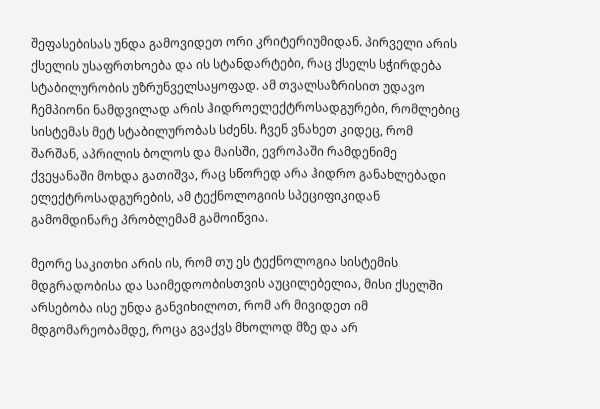შეფასებისას უნდა გამოვიდეთ ორი კრიტერიუმიდან. პირველი არის ქსელის უსაფრთხოება და ის სტანდარტები, რაც ქსელს სჭირდება სტაბილურობის უზრუნველსაყოფად. ამ თვალსაზრისით უდავო ჩემპიონი ნამდვილად არის ჰიდროელექტროსადგურები, რომლებიც სისტემას მეტ სტაბილურობას სძენს. ჩვენ ვნახეთ კიდეც, რომ შარშან, აპრილის ბოლოს და მაისში, ევროპაში რამდენიმე ქვეყანაში მოხდა გათიშვა, რაც სწორედ არა ჰიდრო განახლებადი ელექტროსადგურების, ამ ტექნოლოგიის სპეციფიკიდან გამომდინარე პრობლემამ გამოიწვია.

მეორე საკითხი არის ის, რომ თუ ეს ტექნოლოგია სისტემის მდგრადობისა და საიმედოობისთვის აუცილებელია, მისი ქსელში არსებობა ისე უნდა განვიხილოთ, რომ არ მივიდეთ იმ მდგომარეობამდე, როცა გვაქვს მხოლოდ მზე და არ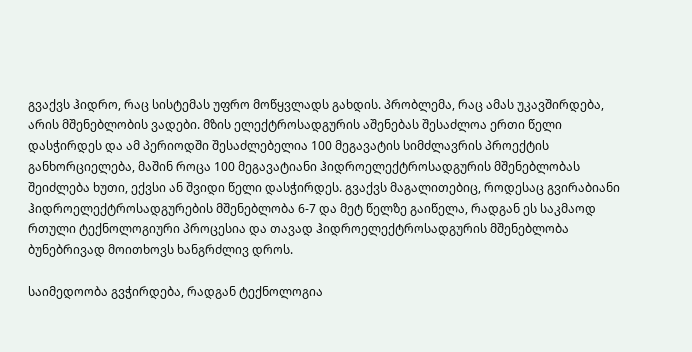გვაქვს ჰიდრო, რაც სისტემას უფრო მოწყვლადს გახდის. პრობლემა, რაც ამას უკავშირდება, არის მშენებლობის ვადები. მზის ელექტროსადგურის აშენებას შესაძლოა ერთი წელი დასჭირდეს და ამ პერიოდში შესაძლებელია 100 მეგავატის სიმძლავრის პროექტის განხორციელება, მაშინ როცა 100 მეგავატიანი ჰიდროელექტროსადგურის მშენებლობას შეიძლება ხუთი, ექვსი ან შვიდი წელი დასჭირდეს. გვაქვს მაგალითებიც, როდესაც გვირაბიანი ჰიდროელექტროსადგურების მშენებლობა 6-7 და მეტ წელზე გაიწელა, რადგან ეს საკმაოდ რთული ტექნოლოგიური პროცესია და თავად ჰიდროელექტროსადგურის მშენებლობა ბუნებრივად მოითხოვს ხანგრძლივ დროს.

საიმედოობა გვჭირდება, რადგან ტექნოლოგია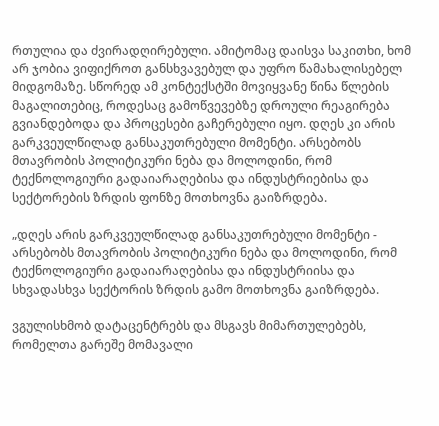რთულია და ძვირადღირებული. ამიტომაც დაისვა საკითხი, ხომ არ ჯობია ვიფიქროთ განსხვავებულ და უფრო წამახალისებელ მიდგომაზე. სწორედ ამ კონტექსტში მოვიყვანე წინა წლების მაგალითებიც, როდესაც გამოწვევებზე დროული რეაგირება გვიანდებოდა და პროცესები გაჩერებული იყო. დღეს კი არის გარკვეულწილად განსაკუთრებული მომენტი. არსებობს მთავრობის პოლიტიკური ნება და მოლოდინი, რომ ტექნოლოგიური გადაიარაღებისა და ინდუსტრიებისა და სექტორების ზრდის ფონზე მოთხოვნა გაიზრდება.

„დღეს არის გარკვეულწილად განსაკუთრებული მომენტი - არსებობს მთავრობის პოლიტიკური ნება და მოლოდინი, რომ ტექნოლოგიური გადაიარაღებისა და ინდუსტრიისა და სხვადასხვა სექტორის ზრდის გამო მოთხოვნა გაიზრდება.

ვგულისხმობ დატაცენტრებს და მსგავს მიმართულებებს, რომელთა გარეშე მომავალი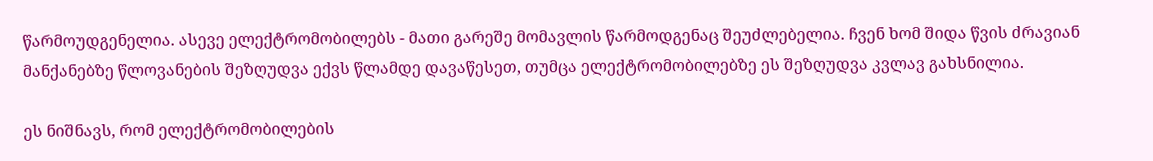წარმოუდგენელია. ასევე ელექტრომობილებს - მათი გარეშე მომავლის წარმოდგენაც შეუძლებელია. ჩვენ ხომ შიდა წვის ძრავიან მანქანებზე წლოვანების შეზღუდვა ექვს წლამდე დავაწესეთ, თუმცა ელექტრომობილებზე ეს შეზღუდვა კვლავ გახსნილია.

ეს ნიშნავს, რომ ელექტრომობილების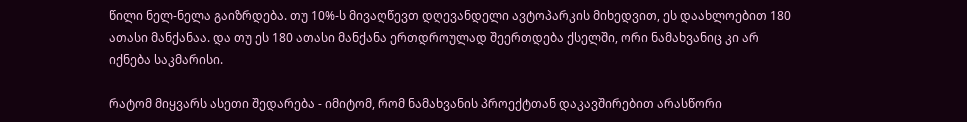წილი ნელ-ნელა გაიზრდება. თუ 10%-ს მივაღწევთ დღევანდელი ავტოპარკის მიხედვით, ეს დაახლოებით 180 ათასი მანქანაა. და თუ ეს 180 ათასი მანქანა ერთდროულად შეერთდება ქსელში, ორი ნამახვანიც კი არ იქნება საკმარისი.

რატომ მიყვარს ასეთი შედარება - იმიტომ, რომ ნამახვანის პროექტთან დაკავშირებით არასწორი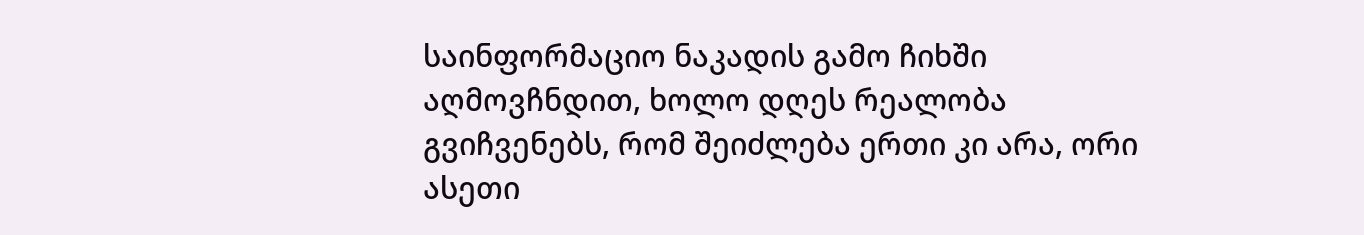საინფორმაციო ნაკადის გამო ჩიხში აღმოვჩნდით, ხოლო დღეს რეალობა გვიჩვენებს, რომ შეიძლება ერთი კი არა, ორი ასეთი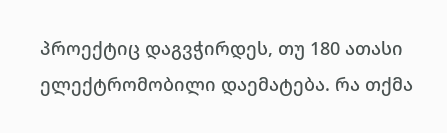პროექტიც დაგვჭირდეს, თუ 180 ათასი ელექტრომობილი დაემატება. რა თქმა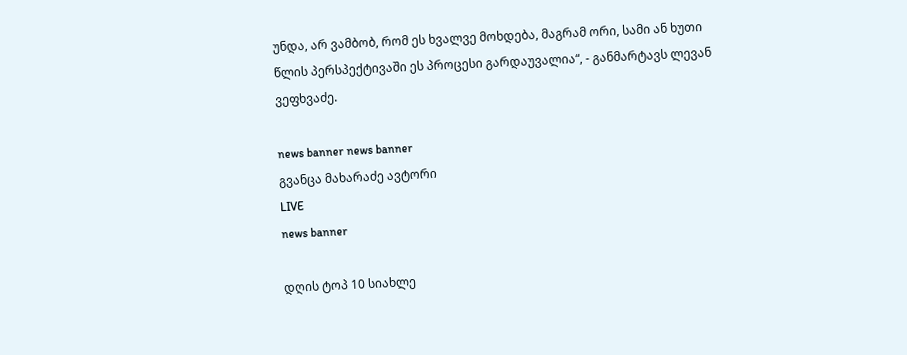უნდა, არ ვამბობ, რომ ეს ხვალვე მოხდება, მაგრამ ორი, სამი ან ხუთი წლის პერსპექტივაში ეს პროცესი გარდაუვალია“, - განმარტავს ლევან ვეფხვაძე.

news banner news banner
გვანცა მახარაძე ავტორი
LIVE
news banner

დღის ტოპ 10 სიახლე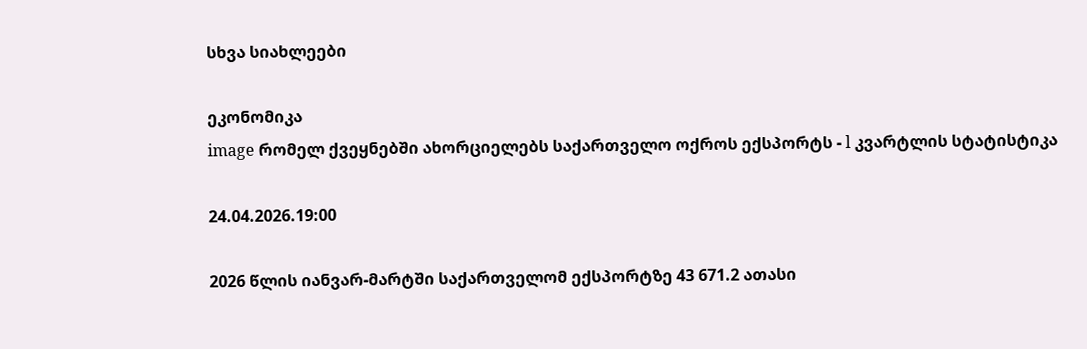სხვა სიახლეები

ეკონომიკა
image რომელ ქვეყნებში ახორციელებს საქართველო ოქროს ექსპორტს - l კვარტლის სტატისტიკა

24.04.2026.19:00

2026 წლის იანვარ-მარტში საქართველომ ექსპორტზე 43 671.2 ათასი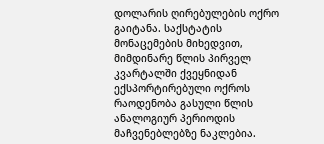დოლარის ღირებულების ოქრო გაიტანა. საქსტატის მონაცემების მიხედვით, მიმდინარე წლის პირველ კვარტალში ქვეყნიდან ექსპორტირებული ოქროს რაოდენობა გასული წლის ანალოგიურ პერიოდის მაჩვენებლებზე ნაკლებია.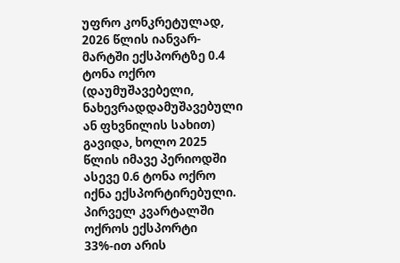უფრო კონკრეტულად, 2026 წლის იანვარ-მარტში ექსპორტზე 0.4 ტონა ოქრო (დაუმუშავებელი, ნახევრადდამუშავებული ან ფხვნილის სახით) გავიდა, ხოლო 2025 წლის იმავე პერიოდში ასევე 0.6 ტონა ოქრო იქნა ექსპორტირებული. პირველ კვარტალში ოქროს ექსპორტი 33%-ით არის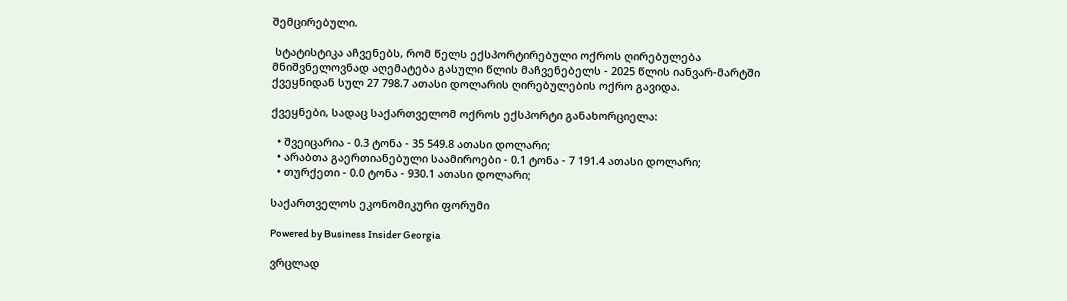შემცირებული.

 სტატისტიკა აჩვენებს, რომ წელს ექსპორტირებული ოქროს ღირებულება მნიშვნელოვნად აღემატება გასული წლის მაჩვენებელს - 2025 წლის იანვარ-მარტში ქვეყნიდან სულ 27 798.7 ათასი დოლარის ღირებულების ოქრო გავიდა.

ქვეყნები, სადაც საქართველომ ოქროს ექსპორტი განახორციელა:

  • შვეიცარია - 0.3 ტონა - 35 549.8 ათასი დოლარი;
  • არაბთა გაერთიანებული საამიროები - 0.1 ტონა - 7 191.4 ათასი დოლარი;
  • თურქეთი - 0.0 ტონა - 930.1 ათასი დოლარი;

საქართველოს ეკონომიკური ფორუმი

Powered by Business Insider Georgia

ვრცლად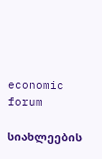economic forum

სიახლეების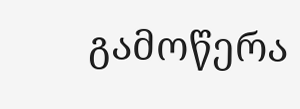გამოწერა